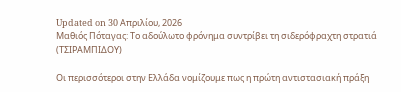Updated on 30 Απριλίου, 2026
Μαθιός Πόταγας: Το αδούλωτο φρόνημα συντρίβει τη σιδερόφραχτη στρατιά (ΤΣΙΡΑΜΠΙΔΟΥ)

Οι περισσότεροι στην Ελλάδα νομίζουμε πως η πρώτη αντιστασιακή πράξη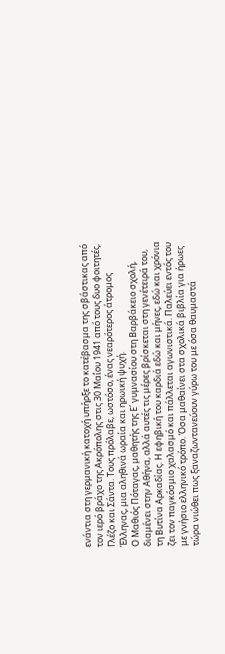ενάντια στη γερμανική κατοχή υπήρξε το κατέβασμα της σβάστικας από τον ιερό βράχο της Ακρόπολης στις 30 Μαΐου 1941 από τους δυο φοιτητές, Γλέζο και Σάντα. Τους πρόλαβε, ωστόσο, ένας νεαρότερος άτρομος Έλληνας, μια αληθινά ωραία και ηρωική ψυχή.
Ο Μαθιός Πόταγας, μαθητής της Ε΄ γυμνασίου στη Βαρβάκειο σχολή, διαμένει στην Αθήνα, αλλά αυτές τις μέρες βρίσκεται στη γενέτειρά του, τη Βυτίνα Αρκαδίας. Η εφηβική του καρδιά εδώ και μήνες, εδώ και χρόνια ζει τον παγκόσμιο χαλασμό και πάλλεται αγωνιστικά. Παλεύει εντός του με γνήσιο ελληνικό τρόπο. Όσα μαθαίνει στα σχολικά βιβλία για ήρωες τώρα νιώθει πως ξαναζωντανεύουν γύρω του με όσα θαυμαστά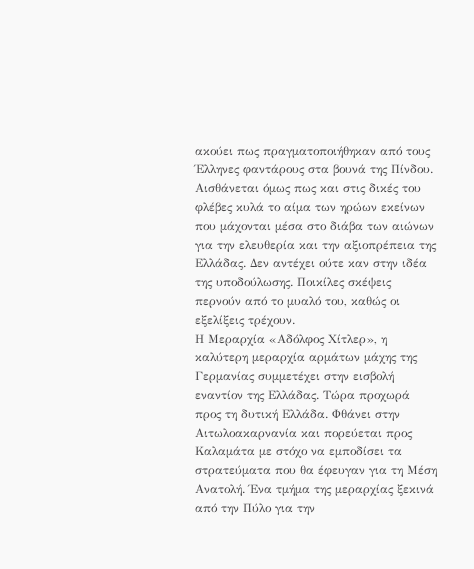ακούει πως πραγματοποιήθηκαν από τους Έλληνες φαντάρους στα βουνά της Πίνδου. Αισθάνεται όμως πως και στις δικές του φλέβες κυλά το αίμα των ηρώων εκείνων που μάχονται μέσα στο διάβα των αιώνων για την ελευθερία και την αξιοπρέπεια της Ελλάδας. Δεν αντέχει ούτε καν στην ιδέα της υποδούλωσης. Ποικίλες σκέψεις περνούν από το μυαλό του, καθώς οι εξελίξεις τρέχουν.
Η Μεραρχία «Αδόλφος Χίτλερ», η καλύτερη μεραρχία αρμάτων μάχης της Γερμανίας συμμετέχει στην εισβολή εναντίον της Ελλάδας. Τώρα προχωρά προς τη δυτική Ελλάδα. Φθάνει στην Αιτωλοακαρνανία και πορεύεται προς Καλαμάτα με στόχο να εμποδίσει τα στρατεύματα που θα έφευγαν για τη Μέση Ανατολή. Ένα τμήμα της μεραρχίας ξεκινά από την Πύλο για την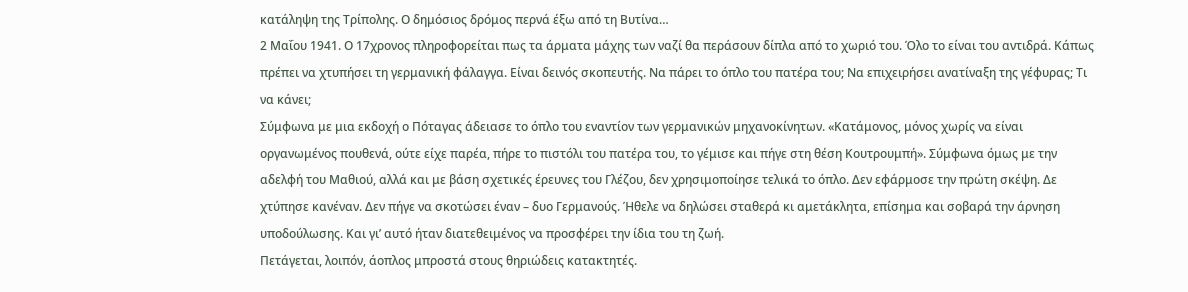κατάληψη της Τρίπολης. Ο δημόσιος δρόμος περνά έξω από τη Βυτίνα…
2 Μαΐου 1941. Ο 17χρονος πληροφορείται πως τα άρματα μάχης των ναζί θα περάσουν δίπλα από το χωριό του. Όλο το είναι του αντιδρά. Κάπως πρέπει να χτυπήσει τη γερμανική φάλαγγα. Είναι δεινός σκοπευτής. Να πάρει το όπλο του πατέρα του; Να επιχειρήσει ανατίναξη της γέφυρας; Τι να κάνει;
Σύμφωνα με μια εκδοχή ο Πόταγας άδειασε το όπλο του εναντίον των γερμανικών μηχανοκίνητων. «Κατάμονος, μόνος χωρίς να είναι οργανωμένος πουθενά, ούτε είχε παρέα, πήρε το πιστόλι του πατέρα του, το γέμισε και πήγε στη θέση Κουτρουμπή». Σύμφωνα όμως με την αδελφή του Μαθιού, αλλά και με βάση σχετικές έρευνες του Γλέζου, δεν χρησιμοποίησε τελικά το όπλο. Δεν εφάρμοσε την πρώτη σκέψη. Δε χτύπησε κανέναν. Δεν πήγε να σκοτώσει έναν – δυο Γερμανούς. Ήθελε να δηλώσει σταθερά κι αμετάκλητα, επίσημα και σοβαρά την άρνηση υποδούλωσης. Και γι’ αυτό ήταν διατεθειμένος να προσφέρει την ίδια του τη ζωή.
Πετάγεται, λοιπόν, άοπλος μπροστά στους θηριώδεις κατακτητές.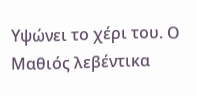Υψώνει το χέρι του. Ο Μαθιός λεβέντικα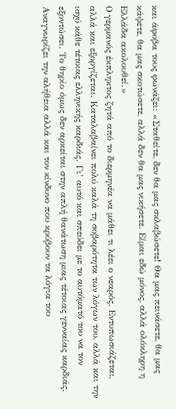και άφοβα τους φωνάζει: «Σταθείτε, δεν θα μας σκλαβώσετε! Θα μας πεινάσετε, θα μας κάψετε, θα μας σκοτώσετε, αλλά δεν θα μας νικήσετε. Είμαι εδώ μόνος, αλλά ολόκληρη η Ελλάδα ακολουθεί.»
Ο γερμανός έκπληκτος ζητά από το διερμηνέα να μάθει τι λέει ο νεαρός. Εντυπωσιάζεται, αλλά και εξοργίζεται. Καταλαβαίνει πολύ καλά τη σοβαρότητα των λόγων του, αλλά και την ισχύ κάθε τέτοιας ελληνικής καρδιάς. Γι’ αυτό και σπεύδει με το αυτόματό του να τον εξοντώσει. Το θηρίο όμως δεν αρκείται στην απλή θανάτωση μιας τέτοιας γενναίας καρδιάς. Αναγνωρίζει την αλήθεια αλλά και τον κίνδυνο που κρύβουν τα λόγια του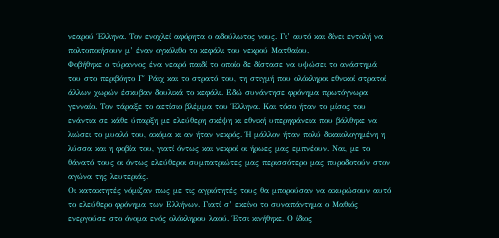νεαρού Έλληνα. Τον ενοχλεί αφόρητα ο αδούλωτος νους. Γι’ αυτό και δίνει εντολή να πολτοποιήσουν μ’ έναν ογκόλιθο το κεφάλι του νεκρού Ματθαίου.
Φοβήθηκε ο τύραννος ένα νεαρό παιδί το οποίο δε δίστασε να υψώσει το ανάστημά του στο περιβόητο Γ΄ Ράιχ και το στρατό του, τη στιγμή που ολόκληροι εθνικοί στρατοί άλλων χωρών έσκυβαν δουλικά το κεφάλι. Εδώ συνάντησε φρόνημα πρωτόγνωρα γενναίο. Τον τάραξε το αετίσιο βλέμμα του Έλληνα. Και τόσο ήταν το μίσος του ενάντια σε κάθε ύπαρξη με ελεύθερη σκέψη κι εθνική υπερηφάνεια που βάλθηκε να λιώσει το μυαλό του, ακόμα κι αν ήταν νεκρός. Ή μάλλον ήταν πολύ δικαιολογημένη η λύσσα και η φοβία του, γιατί όντως και νεκροί οι ήρωες μας εμπνέουν. Ναι, με το θάνατό τους οι όντως ελεύθεροι συμπατριώτες μας περισσότερο μας πυροδοτούν στον αγώνα της λευτεριάς.
Οι κατακτητές νόμιζαν πως με τις αγριότητές τους θα μπορούσαν να ακυρώσουν αυτό το ελεύθερο φρόνημα των Ελλήνων. Γιατί σ’ εκείνο το συναπάντημα ο Μαθιός ενεργούσε στο όνομα ενός ολόκληρου λαού. Έτσι κινήθηκε. Ο ίδιος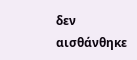δεν αισθάνθηκε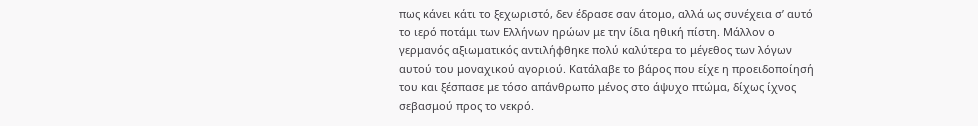πως κάνει κάτι το ξεχωριστό, δεν έδρασε σαν άτομο, αλλά ως συνέχεια σ’ αυτό το ιερό ποτάμι των Ελλήνων ηρώων με την ίδια ηθική πίστη. Μάλλον ο γερμανός αξιωματικός αντιλήφθηκε πολύ καλύτερα το μέγεθος των λόγων αυτού του μοναχικού αγοριού. Κατάλαβε το βάρος που είχε η προειδοποίησή του και ξέσπασε με τόσο απάνθρωπο μένος στο άψυχο πτώμα, δίχως ίχνος σεβασμού προς το νεκρό.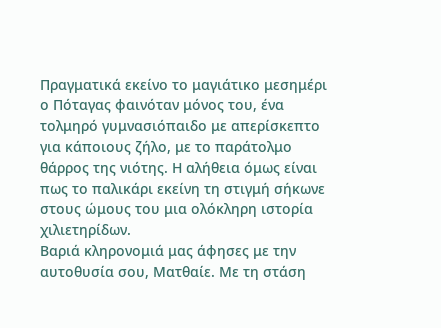Πραγματικά εκείνο το μαγιάτικο μεσημέρι ο Πόταγας φαινόταν μόνος του, ένα τολμηρό γυμνασιόπαιδο με απερίσκεπτο για κάποιους ζήλο, με το παράτολμο θάρρος της νιότης. Η αλήθεια όμως είναι πως το παλικάρι εκείνη τη στιγμή σήκωνε στους ώμους του μια ολόκληρη ιστορία χιλιετηρίδων.
Βαριά κληρονομιά μας άφησες με την αυτοθυσία σου, Ματθαίε. Με τη στάση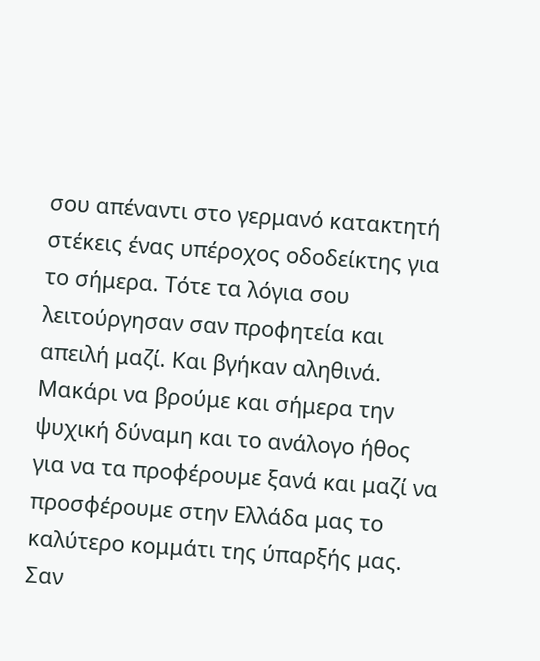σου απέναντι στο γερμανό κατακτητή στέκεις ένας υπέροχος οδοδείκτης για το σήμερα. Τότε τα λόγια σου λειτούργησαν σαν προφητεία και απειλή μαζί. Και βγήκαν αληθινά. Μακάρι να βρούμε και σήμερα την ψυχική δύναμη και το ανάλογο ήθος για να τα προφέρουμε ξανά και μαζί να προσφέρουμε στην Ελλάδα μας το καλύτερο κομμάτι της ύπαρξής μας. Σαν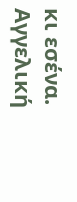κι εσένα.
Αγγελική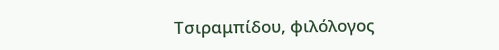Τσιραμπίδου, φιλόλογος